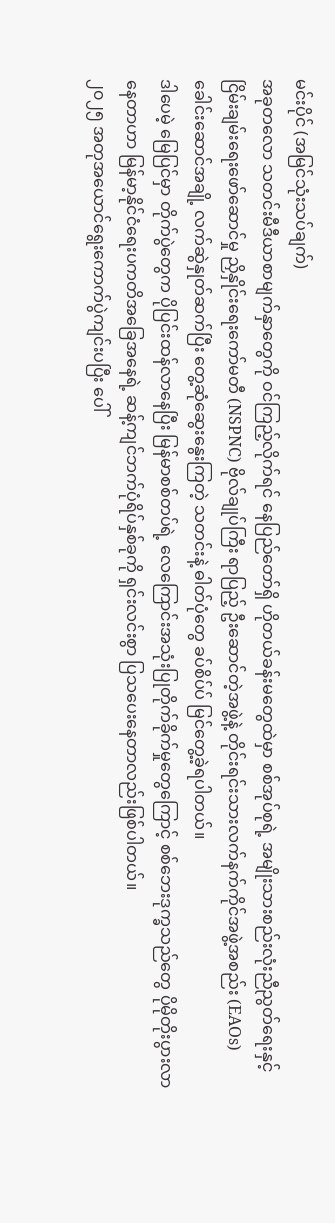မင်းပိုင် (အမြင်သုံးသပ်ချက်)
အခုတလော သတင်းမီဒီယာစာမျက်နှာတွေကို ဝင်ကြည့်လိုက်ရင် နေပြည်တော်ရှိ ဟိုတယ်ခန်းမတွေထဲမှာ စစ်အုပ်စုရဲ့ အမျိုးသားစည်းလုံးညီညွတ်ရေးနှင့်ငြိမ်းချမ်းရေးဖော်ဆောင်မှု ညှိနှိုင်းရေးကော်မတီ (NSPNC) ဗိုလ်ချုပ်ကြီး ရာပြည့် ဦးဆောင်တဲ့အဖွဲ့နဲ့ တိုင်းရင်းသားလက်နက်ကိုင်အဖွဲ့အစည်း (EAOs) ခေါင်းဆောင်အချို့ လက်ဆွဲနှုတ်ဆက်ပြီး တွေ့ဆုံဆွေးနွေးကြတဲ့ သတင်းနဲ့ ဓါတ်ပုံတွေ ခပ်စိပ်ပ် မြင်တွေ့ခဲ့ရပါတယ်။
ဒါပေမဲ့ မြေပြင်မှာ တိုက်ပွဲတွေက ပိုပြင်းထန်လာနေပြီး မြန်မာစစ်တပ်ရဲ့ လေကြောင်းအသုံးပြုတိုက်ခိုက်မှုတွေကြောင့် စစ်ဘေးဒုက္ခသည်တွေ ပိုမိုတိုးပွားလာနေတာဟာ မြန်မာ့နိုင်ငံရေးပကတိအခြေအနေရဲ့ ဆန့်ကျင်ဘက်ပုံရိပ်နှစ်ခုကို ရှင်းလင်းစွာ ပြသပေးနေတာလည်းဖြစ်ပါတယ်။
၂၀၂၅ အတုအယောင်ရွေးကောက်ပွဲကျင်းပပြီး ပေါ်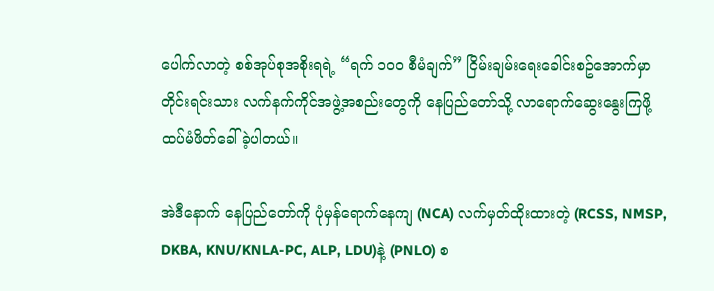ပေါက်လာတဲ့ စစ်အုပ်စုအစိုးရရဲ့ “ရက် ၁၀၀ စီမံချက်” ငြိမ်းချမ်းရေးခေါင်းစဥ်အောက်မှာ တိုင်းရင်းသား လက်နက်ကိုင်အဖွဲ့အစည်းတွေကို နေပြည်တော်သို့ လာရောက်ဆွေးနွေးကြဖို့ ထပ်မံဖိတ်ခေါ်ခဲ့ပါတယ်။

အဲဒီနောက် နေပြည်တော်ကို ပုံမှန်ရောက်နေကျ (NCA) လက်မှတ်ထိုးထားတဲ့ (RCSS, NMSP, DKBA, KNU/KNLA-PC, ALP, LDU)နဲ့ (PNLO) စ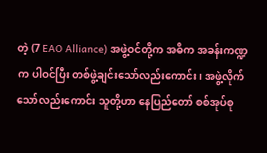တဲ့ (7 EAO Alliance) အဖွဲ့ဝင်တို့က အဓိက အခန်းကဏ္ဍက ပါဝင်ပြီး တစ်ဖွဲ့ချင်းသော်လည်းကောင်း၊ အဖွဲ့လိုက်သော်လည်းကောင်း သူတို့ဟာ နေပြည်တော် စစ်အုပ်စု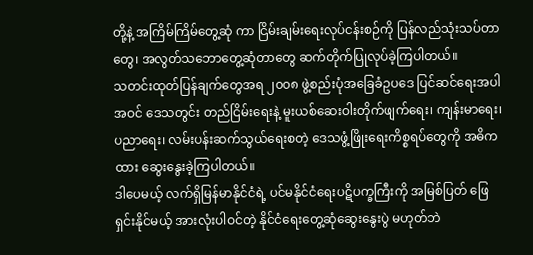တို့နဲ့ အကြိမ်ကြိမ်တွေ့ဆုံ ကာ ငြိမ်းချမ်းရေးလုပ်ငန်းစဉ်ကို ပြန်လည်သုံးသပ်တာတွေ၊ အလွတ်သဘောတွေ့ဆုံတာတွေ ဆက်တိုက်ပြုလုပ်ခဲ့ကြပါတယ်။
သတင်းထုတ်ပြန်ချက်တွေအရ ၂၀၀၈ ဖွဲ့စည်းပုံအခြေခံဥပဒေ ပြင်ဆင်ရေးအပါအဝင် ဒေသတွင်း တည်ငြိမ်းရေးနဲ့ မူးယစ်ဆေးဝါးတိုက်ဖျက်ရေး၊ ကျန်းမာရေး၊ ပညာရေး၊ လမ်းပန်းဆက်သွယ်ရေးစတဲ့ ဒေသဖွံ့ဖြိုးရေးကိစ္စရပ်တွေကို အဓိကထား ဆွေးနွေးခဲ့ကြပါတယ်။
ဒါပေမယ့် လက်ရှိမြန်မာနိုင်ငံရဲ့ ပင်မနိုင်ငံရေးပဋိပက္ခကြီးကို အမြစ်ပြတ် ဖြေရှင်းနိုင်မယ့် အားလုံးပါဝင်တဲ့ နိုင်ငံရေးတွေ့ဆုံဆွေးနွေးပွဲ မဟုတ်ဘဲ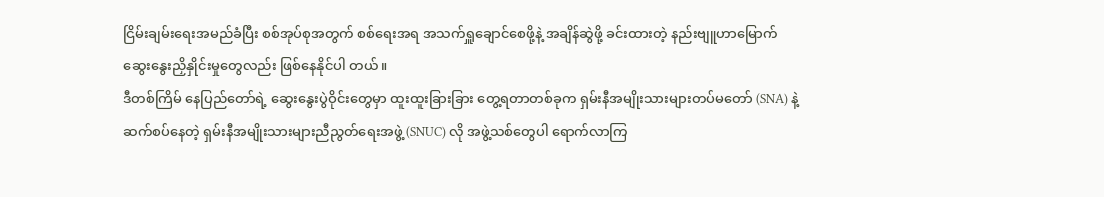ငြိမ်းချမ်းရေးအမည်ခံပြီး စစ်အုပ်စုအတွက် စစ်ရေးအရ အသက်ရှူချောင်စေဖို့နဲ့ အချိန်ဆွဲဖို့ ခင်းထားတဲ့ နည်းဗျူဟာမြောက် ဆွေးနွေးညှိနှိုင်းမှုတွေလည်း ဖြစ်နေနိုင်ပါ တယ်။
ဒီတစ်ကြိမ် နေပြည်တော်ရဲ့ ဆွေးနွေးပွဲဝိုင်းတွေမှာ ထူးထူးခြားခြား တွေ့ရတာတစ်ခုက ရှမ်းနီအမျိုးသားများတပ်မတော် (SNA) နဲ့ ဆက်စပ်နေတဲ့ ရှမ်းနီအမျိုးသားများညီညွတ်ရေးအဖွဲ့ (SNUC) လို အဖွဲ့သစ်တွေပါ ရောက်လာကြ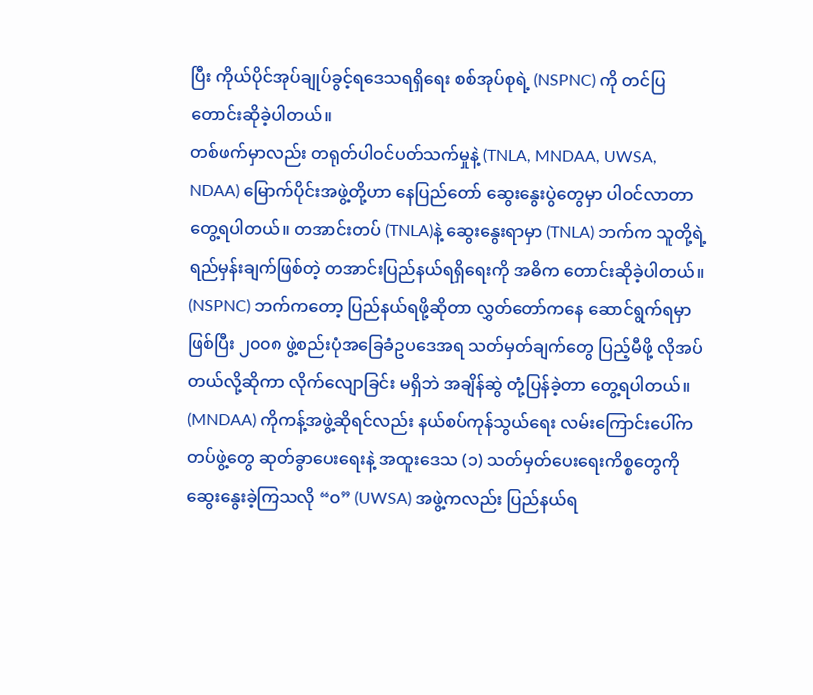ပြီး ကိုယ်ပိုင်အုပ်ချုပ်ခွင့်ရဒေသရရှိရေး စစ်အုပ်စုရဲ့ (NSPNC) ကို တင်ပြတောင်းဆိုခဲ့ပါတယ်။
တစ်ဖက်မှာလည်း တရုတ်ပါဝင်ပတ်သက်မှုနဲ့ (TNLA, MNDAA, UWSA, NDAA) မြောက်ပိုင်းအဖွဲ့တို့ဟာ နေပြည်တော် ဆွေးနွေးပွဲတွေမှာ ပါဝင်လာတာ တွေ့ရပါတယ်။ တအာင်းတပ် (TNLA)နဲ့ ဆွေးနွေးရာမှာ (TNLA) ဘက်က သူတို့ရဲ့ ရည်မှန်းချက်ဖြစ်တဲ့ တအာင်းပြည်နယ်ရရှိရေးကို အဓိက တောင်းဆိုခဲ့ပါတယ်။
(NSPNC) ဘက်ကတော့ ပြည်နယ်ရဖို့ဆိုတာ လွှတ်တော်ကနေ ဆောင်ရွက်ရမှာဖြစ်ပြီး ၂၀၀၈ ဖွဲ့စည်းပုံအခြေခံဥပဒေအရ သတ်မှတ်ချက်တွေ ပြည့်မီဖို့ လိုအပ်တယ်လို့ဆိုကာ လိုက်လျောခြင်း မရှိဘဲ အချိန်ဆွဲ တုံ့ပြန်ခဲ့တာ တွေ့ရပါတယ်။
(MNDAA) ကိုကန့်အဖွဲ့ဆိုရင်လည်း နယ်စပ်ကုန်သွယ်ရေး လမ်းကြောင်းပေါ်က တပ်ဖွဲ့တွေ ဆုတ်ခွာပေးရေးနဲ့ အထူးဒေသ (၁) သတ်မှတ်ပေးရေးကိစ္စတွေကို ဆွေးနွေးခဲ့ကြသလို “ဝ” (UWSA) အဖွဲ့ကလည်း ပြည်နယ်ရ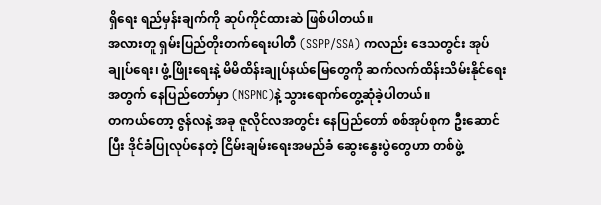ရှိရေး ရည်မှန်းချက်ကို ဆုပ်ကိုင်ထားဆဲ ဖြစ်ပါတယ်။
အလားတူ ရှမ်းပြည်တိုးတက်ရေးပါတီ (SSPP/SSA) ကလည်း ဒေသတွင်း အုပ်ချုပ်ရေး၊ ဖွံ့ဖြိုးရေးနဲ့ မိမိထိန်းချုပ်နယ်မြေတွေကို ဆက်လက်ထိန်းသိမ်းနိုင်ရေးအတွက် နေပြည်တော်မှာ (NSPNC)နဲ့ သွားရောက်တွေ့ဆုံခဲ့ပါတယ်။
တကယ်တော့ ဇွန်လနဲ့ အခု ဇူလိုင်လအတွင်း နေပြည်တော် စစ်အုပ်စုက ဦးဆောင်ပြီး ဒိုင်ခံပြုလုပ်နေတဲ့ ငြိမ်းချမ်းရေးအမည်ခံ ဆွေးနွေးပွဲတွေဟာ တစ်ဖွဲ့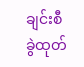ချင်းစီ ခွဲထုတ်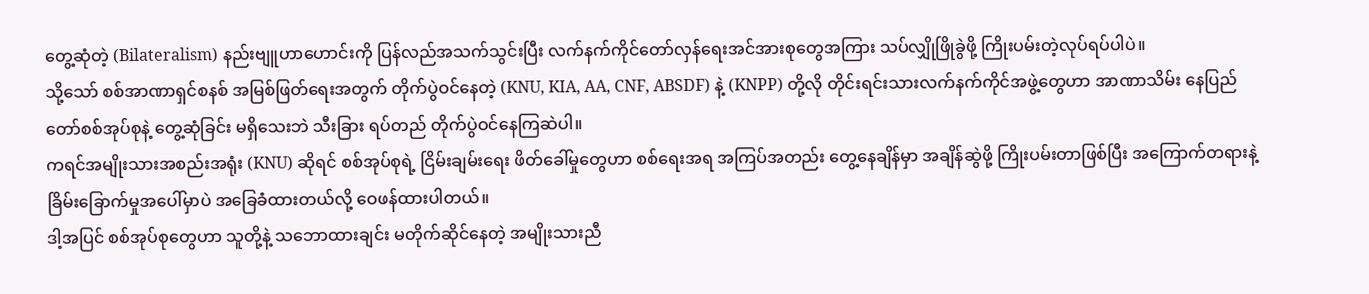တွေ့ဆုံတဲ့ (Bilateralism) နည်းဗျူဟာဟောင်းကို ပြန်လည်အသက်သွင်းပြီး လက်နက်ကိုင်တော်လှန်ရေးအင်အားစုတွေအကြား သပ်လျှိုဖြိုခွဲဖို့ ကြိုးပမ်းတဲ့လုပ်ရပ်ပါပဲ။
သို့သော် စစ်အာဏာရှင်စနစ် အမြစ်ဖြတ်ရေးအတွက် တိုက်ပွဲဝင်နေတဲ့ (KNU, KIA, AA, CNF, ABSDF) နဲ့ (KNPP) တို့လို တိုင်းရင်းသားလက်နက်ကိုင်အဖွဲ့တွေဟာ အာဏာသိမ်း နေပြည်တော်စစ်အုပ်စုနဲ့ တွေ့ဆုံခြင်း မရှိသေးဘဲ သီးခြား ရပ်တည် တိုက်ပွဲဝင်နေကြဆဲပါ။
ကရင်အမျိုးသားအစည်းအရုံး (KNU) ဆိုရင် စစ်အုပ်စုရဲ့ ငြိမ်းချမ်းရေး ဖိတ်ခေါ်မှုတွေဟာ စစ်ရေးအရ အကြပ်အတည်း တွေ့နေချိန်မှာ အချိန်ဆွဲဖို့ ကြိုးပမ်းတာဖြစ်ပြီး အကြောက်တရားနဲ့ ခြိမ်းခြောက်မှုအပေါ်မှာပဲ အခြေခံထားတယ်လို့ ဝေဖန်ထားပါတယ်။
ဒါ့အပြင် စစ်အုပ်စုတွေဟာ သူတို့နဲ့ သဘောထားချင်း မတိုက်ဆိုင်နေတဲ့ အမျိုးသားညီ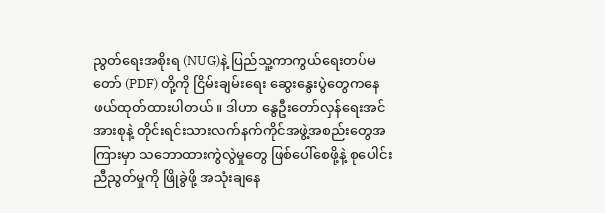ညွတ်ရေးအစိုးရ (NUG)နဲ့ ပြည်သူ့ကာကွယ်ရေးတပ်မတော် (PDF) တို့ကို ငြိမ်းချမ်းရေး ဆွေးနွေးပွဲတွေကနေ ဖယ်ထုတ်ထားပါတယ်။ ဒါဟာ နွေဦးတော်လှန်ရေးအင်အားစုနဲ့ တိုင်းရင်းသားလက်နက်ကိုင်အဖွဲ့အစည်းတွေအကြားမှာ သဘောထားကွဲလွဲမှုတွေ ဖြစ်ပေါ်စေဖို့နဲ့ စုပေါင်းညီညွတ်မှုကို ဖြိုခွဲဖို့ အသုံးချနေ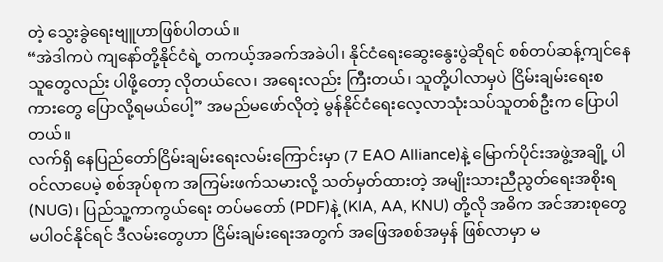တဲ့ သွေးခွဲရေးဗျူဟာဖြစ်ပါတယ်။
“အဲဒါကပဲ ကျနော်တို့နိုင်ငံရဲ့ တကယ့်အခက်အခဲပါ၊ နိုင်ငံရေးဆွေးနွေးပွဲဆိုရင် စစ်တပ်ဆန့်ကျင်နေသူတွေလည်း ပါဖို့တော့ လိုတယ်လေ၊ အရေးလည်း ကြီးတယ်၊ သူတို့ပါလာမှပဲ ငြိမ်းချမ်းရေးစကားတွေ ပြောလို့ရမယ်ပေါ့” အမည်မဖော်လိုတဲ့ မွန်နိုင်ငံရေးလေ့လာသုံးသပ်သူတစ်ဦးက ပြောပါတယ်။
လက်ရှိ နေပြည်တော်ငြိမ်းချမ်းရေးလမ်းကြောင်းမှာ (7 EAO Alliance)နဲ့ မြောက်ပိုင်းအဖွဲ့အချို့ ပါဝင်လာပေမဲ့ စစ်အုပ်စုက အကြမ်းဖက်သမားလို့ သတ်မှတ်ထားတဲ့ အမျိုးသားညီညွတ်ရေးအစိုးရ (NUG)၊ ပြည်သူ့ကာကွယ်ရေး တပ်မတော် (PDF)နဲ့ (KIA, AA, KNU) တို့လို အဓိက အင်အားစုတွေ မပါဝင်နိုင်ရင် ဒီလမ်းတွေဟာ ငြိမ်းချမ်းရေးအတွက် အဖြေအစစ်အမှန် ဖြစ်လာမှာ မ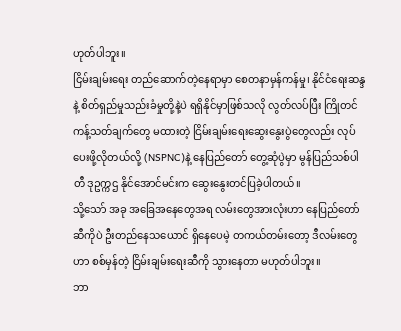ဟုတ်ပါဘူး။
ငြိမ်းချမ်းရေး တည်ဆောက်တဲ့နေရာမှာ စေတနာမှန်ကန်မှု၊ နိုင်ငံရေးဆန္ဒနဲ့ စိတ်ရှည်မှုသည်းခံမှုတို့နဲ့ပဲ ရရှိနိုင်မှာဖြစ်သလို လွတ်လပ်ပြီး ကြိုတင်ကန့်သတ်ချက်တွေ မထားတဲ့ ငြိမ်းချမ်းရေးဆွေးနွေးပွဲတွေလည်း လုပ်ပေးဖို့လိုတယ်လို့ (NSPNC)နဲ့ နေပြည်တော် တွေ့ဆုံပွဲမှာ မွန်ပြည်သစ်ပါတီ ဒုဥက္ကဌ နိုင်အောင်မင်းက ဆွေးနွေးတင်ပြခဲ့ပါတယ်။
သို့သော် အခု အခြေအနေတွေအရ လမ်းတွေအားလုံးဟာ နေပြည်တော်ဆီကိုပဲ ဦးတည်နေသယောင် ရှိနေပေမဲ့ တကယ်တမ်းတော့ ဒီလမ်းတွေဟာ စစ်မှန်တဲ့ ငြိမ်းချမ်းရေးဆီကို သွားနေတာ မဟုတ်ပါဘူး။
ဘာ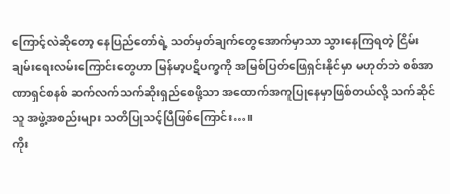ကြောင့်လဲဆိုတော့ နေပြည်တော်ရဲ့ သတ်မှတ်ချက်တွေအောက်မှာသာ သွားနေကြရတဲ့ ငြိမ်းချမ်းရေးလမ်းကြောင်းတွေဟာ မြန်မာ့ပဋိပက္ခကို အမြစ်ပြတ်ဖြေရှင်းနိုင်မှာ မဟုတ်ဘဲ စစ်အာဏာရှင်စနစ် ဆက်လက်သက်ဆိုးရှည်စေဖို့သာ အထောက်အကူပြုနေမှာဖြစ်တယ်လို့ သက်ဆိုင်သူ အဖွဲ့အစည်းများ သတိပြုသင့်ပြီဖြစ်ကြောင်း…။
ကိုး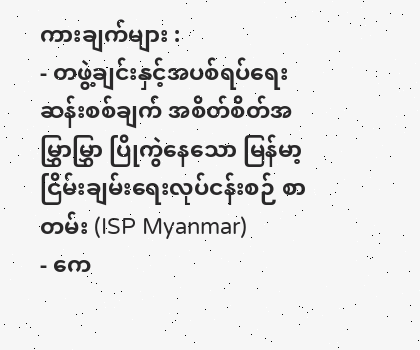ကားချက်များ :
- တဖွဲ့ချင်းနှင့်အပစ်ရပ်ရေးဆန်းစစ်ချက် အစိတ်စိတ်အမြွှာမြွှာ ပြိုကွဲနေသော မြန်မာ့ငြိမ်းချမ်းရေးလုပ်ငန်းစဉ် စာတမ်း (ISP Myanmar)
- ကေ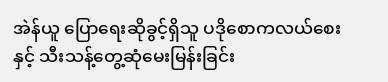အဲန်ယူ ပြောရေးဆိုခွင့်ရှိသူ ပဒိုစောကလယ်စေးနှင့် သီးသန့်တွေ့ဆုံမေးမြန်းခြင်း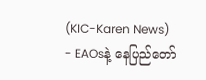(KIC-Karen News)
- EAOsနဲ့ နေပြည်တော်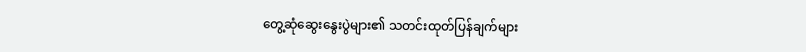တွေ့ဆုံဆွေးနွေးပွဲများ၏ သတင်းထုတ်ပြန်ချက်များ